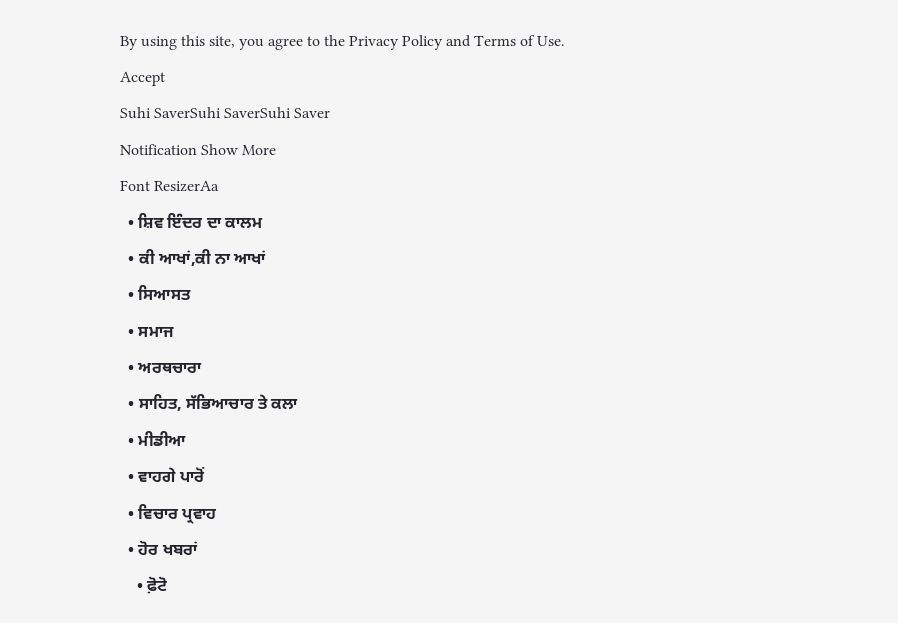By using this site, you agree to the Privacy Policy and Terms of Use.
Accept
Suhi SaverSuhi SaverSuhi Saver
Notification Show More
Font ResizerAa
  • ਸ਼ਿਵ ਇੰਦਰ ਦਾ ਕਾਲਮ
  • ਕੀ ਆਖਾਂ,ਕੀ ਨਾ ਆਖਾਂ
  • ਸਿਆਸਤ
  • ਸਮਾਜ
  • ਅਰਥਚਾਰਾ
  • ਸਾਹਿਤ, ਸੱਭਿਆਚਾਰ ਤੇ ਕਲਾ
  • ਮੀਡੀਆ
  • ਵਾਹਗੇ ਪਾਰੋਂ
  • ਵਿਚਾਰ ਪ੍ਰਵਾਹ
  • ਹੋਰ ਖਬਰਾਂ
    • ਫ਼ੋਟੋ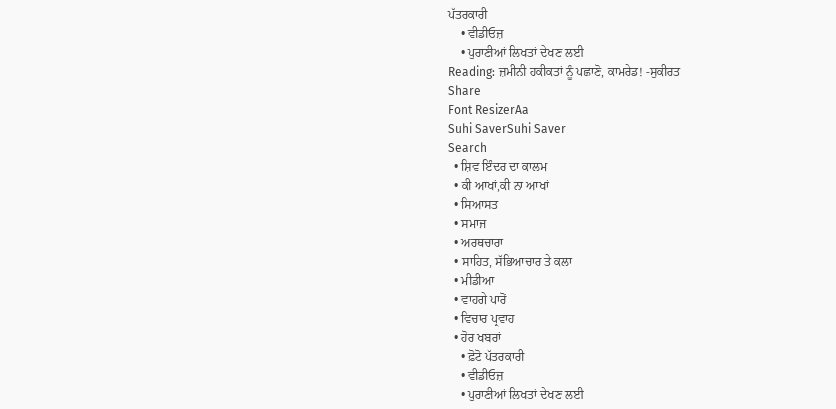ਪੱਤਰਕਾਰੀ
    • ਵੀਡੀਓਜ਼
    • ਪੁਰਾਣੀਆਂ ਲਿਖਤਾਂ ਦੇਖਣ ਲਈ
Reading: ਜ਼ਮੀਨੀ ਹਕੀਕਤਾਂ ਨੂੰ ਪਛਾਣੋ, ਕਾਮਰੇਡ! -ਸੁਕੀਰਤ
Share
Font ResizerAa
Suhi SaverSuhi Saver
Search
  • ਸ਼ਿਵ ਇੰਦਰ ਦਾ ਕਾਲਮ
  • ਕੀ ਆਖਾਂ,ਕੀ ਨਾ ਆਖਾਂ
  • ਸਿਆਸਤ
  • ਸਮਾਜ
  • ਅਰਥਚਾਰਾ
  • ਸਾਹਿਤ, ਸੱਭਿਆਚਾਰ ਤੇ ਕਲਾ
  • ਮੀਡੀਆ
  • ਵਾਹਗੇ ਪਾਰੋਂ
  • ਵਿਚਾਰ ਪ੍ਰਵਾਹ
  • ਹੋਰ ਖਬਰਾਂ
    • ਫ਼ੋਟੋ ਪੱਤਰਕਾਰੀ
    • ਵੀਡੀਓਜ਼
    • ਪੁਰਾਣੀਆਂ ਲਿਖਤਾਂ ਦੇਖਣ ਲਈ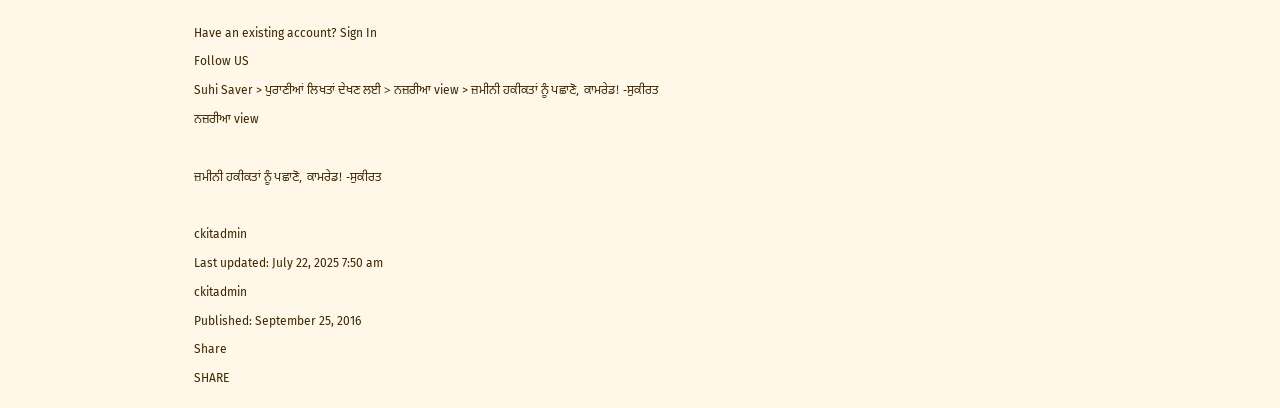Have an existing account? Sign In
Follow US
Suhi Saver > ਪੁਰਾਣੀਆਂ ਲਿਖਤਾਂ ਦੇਖਣ ਲਈ > ਨਜ਼ਰੀਆ view > ਜ਼ਮੀਨੀ ਹਕੀਕਤਾਂ ਨੂੰ ਪਛਾਣੋ, ਕਾਮਰੇਡ! -ਸੁਕੀਰਤ
ਨਜ਼ਰੀਆ view

ਜ਼ਮੀਨੀ ਹਕੀਕਤਾਂ ਨੂੰ ਪਛਾਣੋ, ਕਾਮਰੇਡ! -ਸੁਕੀਰਤ

ckitadmin
Last updated: July 22, 2025 7:50 am
ckitadmin
Published: September 25, 2016
Share
SHARE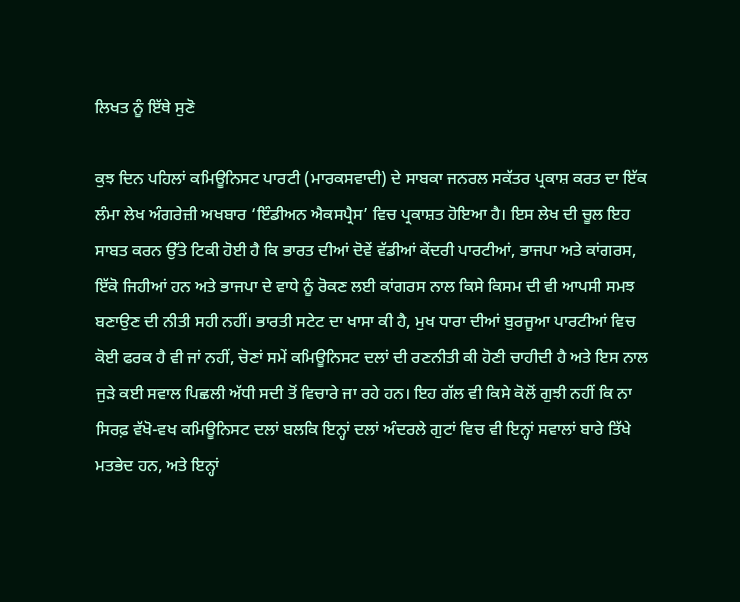ਲਿਖਤ ਨੂੰ ਇੱਥੇ ਸੁਣੋ

ਕੁਝ ਦਿਨ ਪਹਿਲਾਂ ਕਮਿਊਨਿਸਟ ਪਾਰਟੀ (ਮਾਰਕਸਵਾਦੀ) ਦੇ ਸਾਬਕਾ ਜਨਰਲ ਸਕੱਤਰ ਪ੍ਰਕਾਸ਼ ਕਰਤ ਦਾ ਇੱਕ ਲੰਮਾ ਲੇਖ ਅੰਗਰੇਜ਼ੀ ਅਖਬਾਰ ‘ਇੰਡੀਅਨ ਐਕਸਪ੍ਰੈਸ’ ਵਿਚ ਪ੍ਰਕਾਸ਼ਤ ਹੋਇਆ ਹੈ। ਇਸ ਲੇਖ ਦੀ ਚੂਲ ਇਹ ਸਾਬਤ ਕਰਨ ਉੱਤੇ ਟਿਕੀ ਹੋਈ ਹੈ ਕਿ ਭਾਰਤ ਦੀਆਂ ਦੋਵੇਂ ਵੱਡੀਆਂ ਕੇਂਦਰੀ ਪਾਰਟੀਆਂ, ਭਾਜਪਾ ਅਤੇ ਕਾਂਗਰਸ, ਇੱਕੋ ਜਿਹੀਆਂ ਹਨ ਅਤੇ ਭਾਜਪਾ ਦੇ ਵਾਧੇ ਨੂੰ ਰੋਕਣ ਲਈ ਕਾਂਗਰਸ ਨਾਲ ਕਿਸੇ ਕਿਸਮ ਦੀ ਵੀ ਆਪਸੀ ਸਮਝ ਬਣਾਉਣ ਦੀ ਨੀਤੀ ਸਹੀ ਨਹੀਂ। ਭਾਰਤੀ ਸਟੇਟ ਦਾ ਖਾਸਾ ਕੀ ਹੈ, ਮੁਖ ਧਾਰਾ ਦੀਆਂ ਬੁਰਜੂਆ ਪਾਰਟੀਆਂ ਵਿਚ ਕੋਈ ਫਰਕ ਹੈ ਵੀ ਜਾਂ ਨਹੀਂ, ਚੋਣਾਂ ਸਮੇਂ ਕਮਿਊਨਿਸਟ ਦਲਾਂ ਦੀ ਰਣਨੀਤੀ ਕੀ ਹੋਣੀ ਚਾਹੀਦੀ ਹੈ ਅਤੇ ਇਸ ਨਾਲ ਜੁੜੇ ਕਈ ਸਵਾਲ ਪਿਛਲੀ ਅੱਧੀ ਸਦੀ ਤੋਂ ਵਿਚਾਰੇ ਜਾ ਰਹੇ ਹਨ। ਇਹ ਗੱਲ ਵੀ ਕਿਸੇ ਕੋਲੋਂ ਗੁਝੀ ਨਹੀਂ ਕਿ ਨਾ ਸਿਰਫ਼ ਵੱਖੋ-ਵਖ ਕਮਿਊਨਿਸਟ ਦਲਾਂ ਬਲਕਿ ਇਨ੍ਹਾਂ ਦਲਾਂ ਅੰਦਰਲੇ ਗੁਟਾਂ ਵਿਚ ਵੀ ਇਨ੍ਹਾਂ ਸਵਾਲਾਂ ਬਾਰੇ ਤਿੱਖੇ ਮਤਭੇਦ ਹਨ, ਅਤੇ ਇਨ੍ਹਾਂ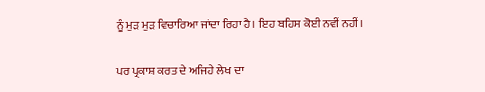ਨੂੰ ਮੁੜ ਮੁੜ ਵਿਚਾਰਿਆ ਜਾਂਦਾ ਰਿਹਾ ਹੈ। ਇਹ ਬਹਿਸ ਕੋਈ ਨਵੀਂ ਨਹੀਂ।

ਪਰ ਪ੍ਰਕਾਸ਼ ਕਰਤ ਦੇ ਅਜਿਹੇ ਲੇਖ ਦਾ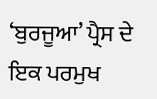‘ਬੁਰਜੂਆ’ ਪ੍ਰੈਸ ਦੇ ਇਕ ਪਰਮੁਖ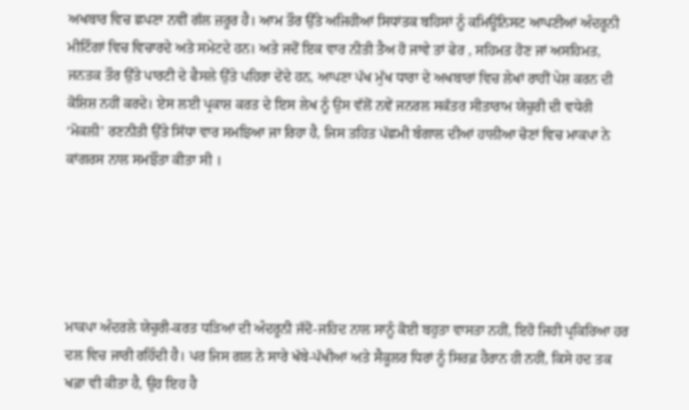ਅਖਬਾਰ ਵਿਚ ਛਪਣਾ ਨਵੀਂ ਗੱਲ ਜ਼ਰੂਰ ਹੈ। ਆਮ ਤੌਰ ਉੱਤੇ ਅਜਿਹੀਆਂ ਸਿਧਾਂਤਕ ਬਹਿਸਾਂ ਨੂੰ ਕਮਿਊਨਿਸਟ ਆਪਣੀਆਂ ਅੰਦਰੂਨੀ ਮੀਟਿੰਗਾਂ ਵਿਚ ਵਿਚਾਰਦੇ ਅਤੇ ਸਮੇਟਦੇ ਹਨ। ਅਤੇ ਜਦੋਂ ਇਕ ਵਾਰ ਨੀਤੀ ਤੈਅ ਹੋ ਜਾਵੇ ਤਾਂ ਫੇਰ , ਸਹਿਮਤ ਹੋਣ ਜਾਂ ਅਸਹਿਮਤ, ਜਨਤਕ ਤੌਰ ਉੱਤੇ ਪਾਰਟੀ ਦੇ ਫੈਸਲੇ ਉੱਤੇ ਪਹਿਰਾ ਦੇਂਦੇ ਹਨ, ਆਪਣਾ ਪੱਖ ਮੁੱਖ ਧਾਰਾ ਦੇ ਅਖਬਾਰਾਂ ਵਿਚ ਲੇਖਾਂ ਰਾਹੀਂ ਪੇਸ਼ ਕਰਨ ਦੀ ਕੋਸ਼ਿਸ਼ ਨਹੀਂ ਕਰਦੇ। ਏਸ ਲਈ ਪ੍ਰਕਾਸ਼ ਕਰਤ ਦੇ ਇਸ ਲੇਖ ਨੂੰ ਉਸ ਵੱਲੋਂ ਨਵੇਂ ਜਨਰਲ ਸਕੱਤਰ ਸੀਤਾਰਾਮ ਯੇਚੁਰੀ ਦੀ ਵਧੇਰੀ ‘ਮੋਕਲੀ’ ਰਣਨੀਤੀ ਉੱਤੇ ਸਿੱਧਾ ਵਾਰ ਸਮਝਿਆ ਜਾ ਰਿਹਾ ਹੈ, ਜਿਸ ਤਹਿਤ ਪੱਛਮੀ ਬੰਗਾਲ ਦੀਆਂ ਹਾਲੀਆ ਚੋਣਾਂ ਵਿਚ ਮਾਕਪਾ ਨੇ ਕਾਂਗਰਸ ਨਾਲ ਸਮਝੌਤਾ ਕੀਤਾ ਸੀ ।





ਮਾਕਪਾ ਅੰਦਰਲੇ ਯੇਚੁਰੀ-ਕਰਤ ਧੜਿਆਂ ਦੀ ਅੰਦਰੂਨੀ ਜੱਦੋ-ਜਹਿਦ ਨਾਲ ਸਾਨੂੰ ਕੋਈ ਬਹੁਤਾ ਵਾਸਤਾ ਨਹੀਂ, ਇਹੋ ਜਿਹੀ ਪ੍ਰਕਿਰਿਆ ਹਰ ਦਲ ਵਿਚ ਜਾਰੀ ਰਹਿੰਦੀ ਹੈ। ਪਰ ਜਿਸ ਗਲ ਨੇ ਸਾਰੇ ਖੱਬੇ-ਪੱਖੀਆਂ ਅਤੇ ਸੈਕੂਲਰ ਧਿਰਾਂ ਨੂੰ ਸਿਰਫ਼ ਹੈਰਾਨ ਹੀ ਨਹੀਂ, ਕਿਸੇ ਹਦ ਤਕ ਖਫ਼ਾ ਵੀ ਕੀਤਾ ਹੈ, ਉਹ ਇਹ ਹੈ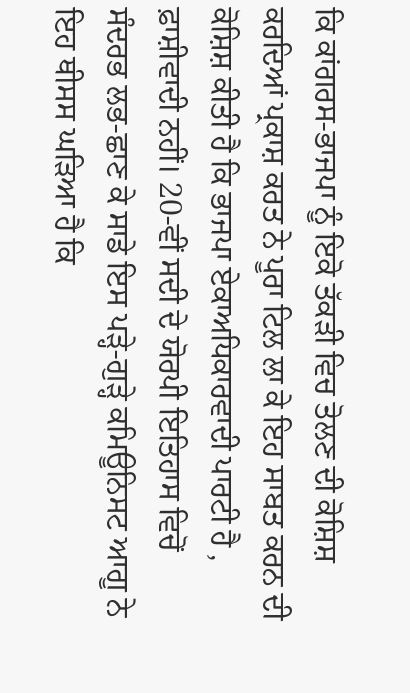ਕਿ ਕਾਂਗਰਸ-ਭਾਜਪਾ ਨੂੰ ਇਕੋ ਤੱਕੜੀ ਵਿਚ ਤੋਲਣ ਦੀ ਕੋਸ਼ਿਸ਼ ਕਰਦਿਆਂ ਪ੍ਰਕਾਸ਼ ਕਰਤ ਨੇ ਪੂਰਾ ਟਿਲ ਲਾ ਕੇ ਇਹ ਸਾਬਤ ਕਰਨ ਦੀ ਕੋਸ਼ਿਸ਼ ਕੀਤੀ ਹੈ ਕਿ ਭਾਜਪਾ ਏਕਾਅਧਿਕਾਰਵਾਦੀ ਪਾਰਟੀ ਹੈ , ਫ਼ਾਸ਼ੀਵਾਦੀ ਨਹੀਂ। 20-ਵੀਂ ਸਦੀ ਦੇ ਯੋਰਪੀ ਇਤਿਹਾਸ ਵਿਚੋਂ ਸੰਦਰਭ ਲਭ-ਛਾਣ ਕੇ ਸਾਡੇ ਇਸ ਪੜ੍ਹੇ-ਗੁੜ੍ਹੇ ਕਮਿਊਨਿਸਟ ਆਗੂ ਨੇ ਇਹ ਥੀਸਸ ਘੜਿਆ ਹੈ ਕਿ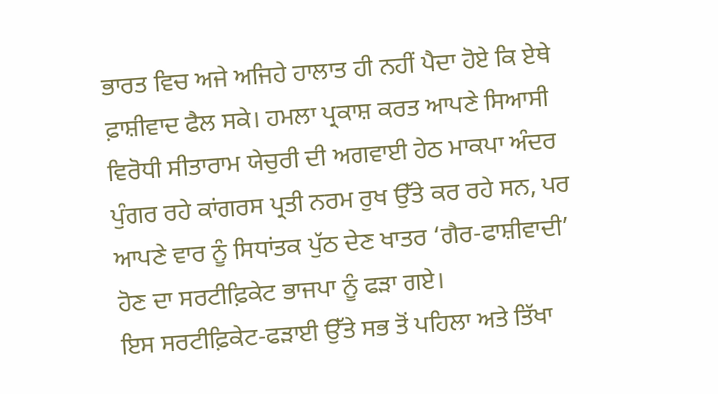ਭਾਰਤ ਵਿਚ ਅਜੇ ਅਜਿਹੇ ਹਾਲਾਤ ਹੀ ਨਹੀਂ ਪੈਦਾ ਹੋਏ ਕਿ ਏਥੇ ਫ਼ਾਸ਼ੀਵਾਦ ਫੈਲ ਸਕੇ। ਹਮਲਾ ਪ੍ਰਕਾਸ਼ ਕਰਤ ਆਪਣੇ ਸਿਆਸੀ ਵਿਰੋਧੀ ਸੀਤਾਰਾਮ ਯੇਚੁਰੀ ਦੀ ਅਗਵਾਈ ਹੇਠ ਮਾਕਪਾ ਅੰਦਰ ਪੁੰਗਰ ਰਹੇ ਕਾਂਗਰਸ ਪ੍ਰਤੀ ਨਰਮ ਰੁਖ ਉੱਤੇ ਕਰ ਰਹੇ ਸਨ, ਪਰ ਆਪਣੇ ਵਾਰ ਨੂੰ ਸਿਧਾਂਤਕ ਪੁੱਠ ਦੇਣ ਖਾਤਰ ‘ਗੈਰ-ਫਾਸ਼ੀਵਾਦੀ’ ਹੋਣ ਦਾ ਸਰਟੀਫ਼ਿਕੇਟ ਭਾਜਪਾ ਨੂੰ ਫੜਾ ਗਏ।
ਇਸ ਸਰਟੀਫ਼ਿਕੇਟ-ਫੜਾਈ ਉੱਤੇ ਸਭ ਤੋਂ ਪਹਿਲਾ ਅਤੇ ਤਿੱਖਾ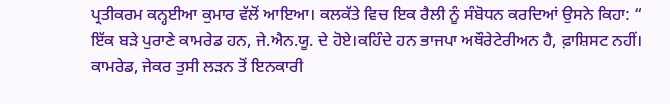ਪ੍ਰਤੀਕਰਮ ਕਨ੍ਹਈਆ ਕੁਮਾਰ ਵੱਲੋਂ ਆਇਆ। ਕਲਕੱਤੇ ਵਿਚ ਇਕ ਰੈਲੀ ਨੂੰ ਸੰਬੋਧਨ ਕਰਦਿਆਂ ਉਸਨੇ ਕਿਹਾ: “ ਇੱਕ ਬੜੇ ਪੁਰਾਣੇ ਕਾਮਰੇਡ ਹਨ, ਜੇ.ਐਨ.ਯੂ. ਦੇ ਹੋਏ।ਕਹਿੰਦੇ ਹਨ ਭਾਜਪਾ ਅਥੌਰੇਟੇਰੀਅਨ ਹੈ, ਫ਼ਾਸ਼ਿਸਟ ਨਹੀਂ। ਕਾਮਰੇਡ, ਜੇਕਰ ਤੁਸੀ ਲੜਨ ਤੋਂ ਇਨਕਾਰੀ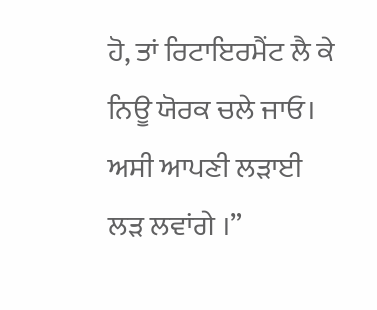ਹੋ, ਤਾਂ ਰਿਟਾਇਰਮੈਂਟ ਲੈ ਕੇ ਨਿਊ ਯੋਰਕ ਚਲੇ ਜਾਓ। ਅਸੀ ਆਪਣੀ ਲੜਾਈ ਲੜ ਲਵਾਂਗੇ ।”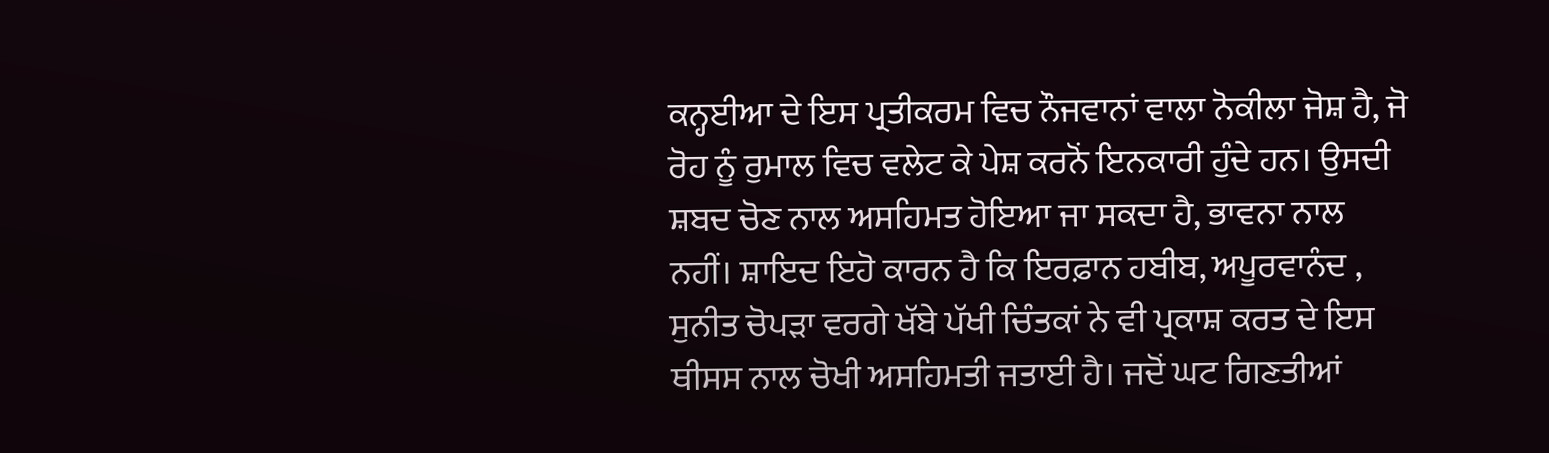ਕਨ੍ਹਈਆ ਦੇ ਇਸ ਪ੍ਰਤੀਕਰਮ ਵਿਚ ਨੌਜਵਾਨਾਂ ਵਾਲਾ ਨੋਕੀਲਾ ਜੋਸ਼ ਹੈ, ਜੋ ਰੋਹ ਨੂੰ ਰੁਮਾਲ ਵਿਚ ਵਲੇਟ ਕੇ ਪੇਸ਼ ਕਰਨੋਂ ਇਨਕਾਰੀ ਹੁੰਦੇ ਹਨ। ਉਸਦੀ ਸ਼ਬਦ ਚੋਣ ਨਾਲ ਅਸਹਿਮਤ ਹੋਇਆ ਜਾ ਸਕਦਾ ਹੈ, ਭਾਵਨਾ ਨਾਲ ਨਹੀਂ। ਸ਼ਾਇਦ ਇਹੋ ਕਾਰਨ ਹੈ ਕਿ ਇਰਫ਼ਾਨ ਹਬੀਬ, ਅਪੂਰਵਾਨੰਦ , ਸੁਨੀਤ ਚੋਪੜਾ ਵਰਗੇ ਖੱਬੇ ਪੱਖੀ ਚਿੰਤਕਾਂ ਨੇ ਵੀ ਪ੍ਰਕਾਸ਼ ਕਰਤ ਦੇ ਇਸ ਥੀਸਸ ਨਾਲ ਚੋਖੀ ਅਸਹਿਮਤੀ ਜਤਾਈ ਹੈ। ਜਦੋਂ ਘਟ ਗਿਣਤੀਆਂ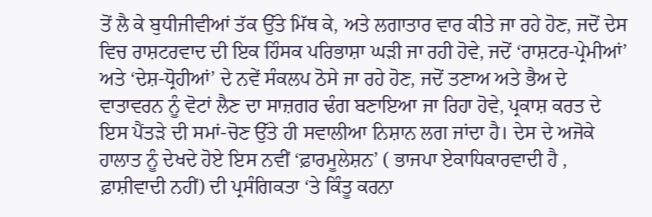ਤੋਂ ਲੈ ਕੇ ਬੁਧੀਜੀਵੀਆਂ ਤੱਕ ਉੱਤੇ ਮਿੱਥ ਕੇ, ਅਤੇ ਲਗਾਤਾਰ ਵਾਰ ਕੀਤੇ ਜਾ ਰਹੇ ਹੋਣ, ਜਦੋਂ ਦੇਸ ਵਿਚ ਰਾਸ਼ਟਰਵਾਦ ਦੀ ਇਕ ਹਿੰਸਕ ਪਰਿਭਾਸ਼ਾ ਘੜੀ ਜਾ ਰਹੀ ਹੋਵੇ, ਜਦੋਂ ‘ਰਾਸ਼ਟਰ-ਪ੍ਰੇਮੀਆਂ’ ਅਤੇ ‘ਦੇਸ਼-ਧ੍ਰੋਹੀਆਂ’ ਦੇ ਨਵੇਂ ਸੰਕਲਪ ਠੋਸੇ ਜਾ ਰਹੇ ਹੋਣ, ਜਦੋਂ ਤਣਾਅ ਅਤੇ ਭੈਅ ਦੇ ਵਾਤਾਵਰਨ ਨੂੰ ਵੋਟਾਂ ਲੈਣ ਦਾ ਸਾਜ਼ਗਰ ਢੰਗ ਬਣਾਇਆ ਜਾ ਰਿਹਾ ਹੋਵੇ, ਪ੍ਰਕਾਸ਼ ਕਰਤ ਦੇ ਇਸ ਪੈਂਤੜੇ ਦੀ ਸਮਾਂ-ਚੋਣ ਉੱਤੇ ਹੀ ਸਵਾਲੀਆ ਨਿਸ਼ਾਨ ਲਗ ਜਾਂਦਾ ਹੈ। ਦੇਸ ਦੇ ਅਜੋਕੇ ਹਾਲਾਤ ਨੂੰ ਦੇਖਦੇ ਹੋਏ ਇਸ ਨਵੀਂ ‘ਫ਼ਾਰਮੂਲੇਸ਼ਨ’ ( ਭਾਜਪਾ ਏਕਾਧਿਕਾਰਵਾਦੀ ਹੈ , ਫ਼ਾਸ਼ੀਵਾਦੀ ਨਹੀਂ) ਦੀ ਪ੍ਰਸੰਗਿਕਤਾ ‘ਤੇ ਕਿੰਤੂ ਕਰਨਾ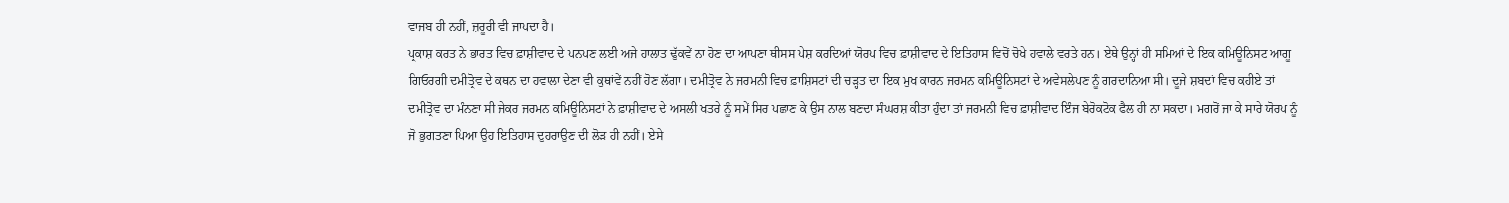ਵਾਜਬ ਹੀ ਨਹੀਂ, ਜ਼ਰੂਰੀ ਵੀ ਜਾਪਦਾ ਹੈ।
ਪ੍ਰਕਾਸ਼ ਕਰਤ ਨੇ ਭਾਰਤ ਵਿਚ ਫ਼ਾਸ਼ੀਵਾਦ ਦੇ ਪਨਪਣ ਲਈ ਅਜੇ ਹਾਲਾਤ ਢੁੱਕਵੇਂ ਨਾ ਹੋਣ ਦਾ ਆਪਣਾ ਥੀਸਸ ਪੇਸ਼ ਕਰਦਿਆਂ ਯੋਰਪ ਵਿਚ ਫ਼ਾਸ਼ੀਵਾਦ ਦੇ ਇਤਿਹਾਸ ਵਿਚੋਂ ਚੋਖੇ ਹਵਾਲੇ ਵਰਤੇ ਹਨ। ਏਥੇ ਉਨ੍ਹਾਂ ਹੀ ਸਮਿਆਂ ਦੇ ਇਕ ਕਮਿਊਨਿਸਟ ਆਗੂ ਗਿਓਰਗੀ ਦਮੀਤ੍ਰੋਵ ਦੇ ਕਥਨ ਦਾ ਹਵਾਲਾ ਦੇਣਾ ਵੀ ਕੁਥਾਂਵੇਂ ਨਹੀਂ ਹੋਣ ਲੱਗਾ। ਦਮੀਤ੍ਰੋਵ ਨੇ ਜਰਮਨੀ ਵਿਚ ਫ਼ਾਸ਼ਿਸਟਾਂ ਦੀ ਚੜ੍ਹਤ ਦਾ ਇਕ ਮੁਖ ਕਾਰਨ ਜਰਮਨ ਕਮਿਊਨਿਸਟਾਂ ਦੇ ਅਵੇਸਲੇਪਣ ਨੂੰ ਗਰਦਾਨਿਆ ਸੀ। ਦੂਜੇ ਸ਼ਬਦਾਂ ਵਿਚ ਕਹੀਏ ਤਾਂ ਦਮੀਤ੍ਰੋਵ ਦਾ ਮੰਨਣਾ ਸੀ ਜੇਕਰ ਜਰਮਨ ਕਮਿਊਨਿਸਟਾਂ ਨੇ ਫ਼ਾਸ਼ੀਵਾਦ ਦੇ ਅਸਲੀ ਖਤਰੇ ਨੂੰ ਸਮੇਂ ਸਿਰ ਪਛਾਣ ਕੇ ਉਸ ਨਾਲ ਬਣਦਾ ਸੰਘਰਸ਼ ਕੀਤਾ ਹੁੰਦਾ ਤਾਂ ਜਰਮਨੀ ਵਿਚ ਫ਼ਾਸ਼ੀਵਾਦ ਇੰਜ ਬੇਰੋਕਟੋਕ ਫੈਲ ਹੀ ਨਾ ਸਕਦਾ। ਮਗਰੋਂ ਜਾ ਕੇ ਸਾਰੇ ਯੋਰਪ ਨੂੰ ਜੋ ਭੁਗਤਣਾ ਪਿਆ ਉਹ ਇਤਿਹਾਸ ਦੁਹਰਾਉਣ ਦੀ ਲੋੜ ਹੀ ਨਹੀਂ। ਏਸੇ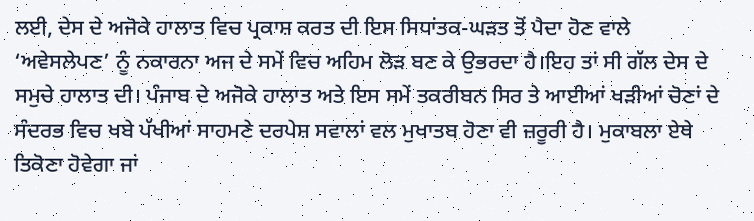ਲਈ, ਦੇਸ ਦੇ ਅਜੋਕੇ ਹਾਲਾਤ ਵਿਚ ਪ੍ਰਕਾਸ਼ ਕਰਤ ਦੀ ਇਸ ਸਿਧਾਂਤਕ-ਘੜਤ ਤੋਂ ਪੈਦਾ ਹੋਣ ਵਾਲੇ ‘ਅਵੇਸਲੇਪਣ’ ਨੂੰ ਨਕਾਰਨਾ ਅਜ ਦੇ ਸਮੇਂ ਵਿਚ ਅਹਿਮ ਲੋੜ ਬਣ ਕੇ ਉਭਰਦਾ ਹੈ।ਇਹ ਤਾਂ ਸੀ ਗੱਲ ਦੇਸ ਦੇ ਸਮੁਚੇ ਹਾਲਾਤ ਦੀ। ਪੰਜਾਬ ਦੇ ਅਜੋਕੇ ਹਾਲਾਤ ਅਤੇ ਇਸ ਸਮੇਂ ਤਕਰੀਬਨ ਸਿਰ ਤੇ ਆਈਆਂ ਖੜੀਆਂ ਚੋਣਾਂ ਦੇ ਸੰਦਰਭ ਵਿਚ ਖਬੇ ਪੱਖੀਆਂ ਸਾਹਮਣੇ ਦਰਪੇਸ਼ ਸਵਾਲਾਂ ਵਲ ਮੁਖਾਤਬ ਹੋਣਾ ਵੀ ਜ਼ਰੂਰੀ ਹੈ। ਮੁਕਾਬਲਾ ਏਥੇ ਤਿਕੋਣਾ ਹੋਵੇਗਾ ਜਾਂ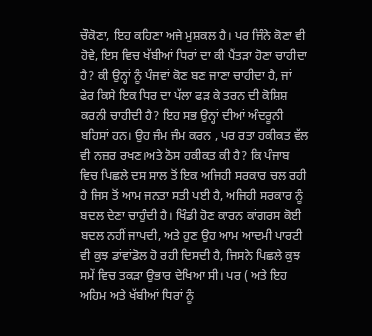ਚੌਕੋਣਾ, ਇਹ ਕਹਿਣਾ ਅਜੇ ਮੁਸ਼ਕਲ ਹੈ। ਪਰ ਜਿੰਨੇ ਕੋਣਾ ਵੀ ਹੋਵੇ, ਇਸ ਵਿਚ ਖੱਬੀਆਂ ਧਿਰਾਂ ਦਾ ਕੀ ਪੈਂਤੜਾ ਹੋਣਾ ਚਾਹੀਦਾ ਹੈ? ਕੀ ਉਨ੍ਹਾਂ ਨੂੰ ਪੰਜਵਾਂ ਕੋਣ ਬਣ ਜਾਣਾ ਚਾਹੀਦਾ ਹੈ, ਜਾਂ ਫੇਰ ਕਿਸੇ ਇਕ ਧਿਰ ਦਾ ਪੱਲਾ ਫੜ ਕੇ ਤਰਨ ਦੀ ਕੋਸ਼ਿਸ਼ ਕਰਨੀ ਚਾਹੀਦੀ ਹੈ? ਇਹ ਸਭ ਉਨ੍ਹਾਂ ਦੀਆਂ ਅੰਦਰੂਨੀ ਬਹਿਸਾਂ ਹਨ। ਉਹ ਜੰਮ ਜੰਮ ਕਰਨ , ਪਰ ਰਤਾ ਹਕੀਕਤ ਵੱਲ ਵੀ ਨਜ਼ਰ ਰਖਣ।ਅਤੇ ਠੋਸ ਹਕੀਕਤ ਕੀ ਹੈ? ਕਿ ਪੰਜਾਬ ਵਿਚ ਪਿਛਲੇ ਦਸ ਸਾਲ ਤੋਂ ਇਕ ਅਜਿਹੀ ਸਰਕਾਰ ਚਲ ਰਹੀ ਹੈ ਜਿਸ ਤੋਂ ਆਮ ਜਨਤਾ ਸਤੀ ਪਈ ਹੈ, ਅਜਿਹੀ ਸਰਕਾਰ ਨੂੰ ਬਦਲ ਦੇਣਾ ਚਾਹੁੰਦੀ ਹੈ। ਖਿੰਡੀ ਹੋਣ ਕਾਰਨ ਕਾਂਗਰਸ ਕੋਈ ਬਦਲ ਨਹੀਂ ਜਾਪਦੀ, ਅਤੇ ਹੁਣ ਉਹ ਆਮ ਆਦਮੀ ਪਾਰਟੀ ਵੀ ਕੁਝ ਡਾਂਵਾਂਡੋਲ ਹੋ ਰਹੀ ਦਿਸਦੀ ਹੈ, ਜਿਸਨੇ ਪਿਛਲੇ ਕੁਝ ਸਮੇਂ ਵਿਚ ਤਕੜਾ ਉਭਾਰ ਦੇਖਿਆ ਸੀ। ਪਰ ( ਅਤੇ ਇਹ ਅਹਿਮ ਅਤੇ ਖੱਬੀਆਂ ਧਿਰਾਂ ਨੂੰ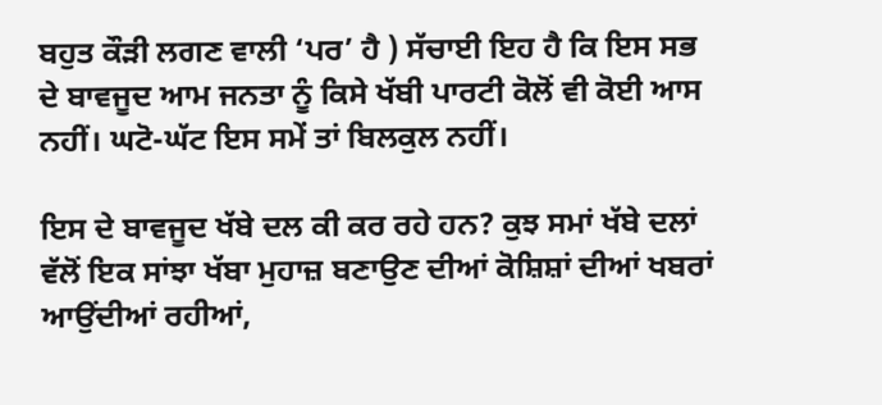ਬਹੁਤ ਕੌੜੀ ਲਗਣ ਵਾਲੀ ‘ਪਰ’ ਹੈ ) ਸੱਚਾਈ ਇਹ ਹੈ ਕਿ ਇਸ ਸਭ ਦੇ ਬਾਵਜੂਦ ਆਮ ਜਨਤਾ ਨੂੰ ਕਿਸੇ ਖੱਬੀ ਪਾਰਟੀ ਕੋਲੋਂ ਵੀ ਕੋਈ ਆਸ ਨਹੀਂ। ਘਟੋ-ਘੱਟ ਇਸ ਸਮੇਂ ਤਾਂ ਬਿਲਕੁਲ ਨਹੀਂ।

ਇਸ ਦੇ ਬਾਵਜੂਦ ਖੱਬੇ ਦਲ ਕੀ ਕਰ ਰਹੇ ਹਨ? ਕੁਝ ਸਮਾਂ ਖੱਬੇ ਦਲਾਂ ਵੱਲੋਂ ਇਕ ਸਾਂਝਾ ਖੱਬਾ ਮੁਹਾਜ਼ ਬਣਾਉਣ ਦੀਆਂ ਕੋਸ਼ਿਸ਼ਾਂ ਦੀਆਂ ਖਬਰਾਂ ਆਉਂਦੀਆਂ ਰਹੀਆਂ,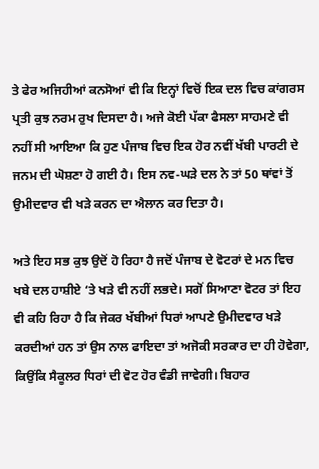ਤੇ ਫੇਰ ਅਜਿਹੀਆਂ ਕਨਸੋਆਂ ਵੀ ਕਿ ਇਨ੍ਹਾਂ ਵਿਚੋਂ ਇਕ ਦਲ ਵਿਚ ਕਾਂਗਰਸ ਪ੍ਰਤੀ ਕੁਝ ਨਰਮ ਰੁਖ ਦਿਸਦਾ ਹੈ। ਅਜੇ ਕੋਈ ਪੱਕਾ ਫੈਸਲਾ ਸਾਹਮਣੇ ਵੀ ਨਹੀਂ ਸੀ ਆਇਆ ਕਿ ਹੁਣ ਪੰਜਾਬ ਵਿਚ ਇਕ ਹੋਰ ਨਵੀਂ ਖੱਬੀ ਪਾਰਟੀ ਦੇ ਜਨਮ ਦੀ ਘੋਸ਼ਣਾ ਹੋ ਗਈ ਹੈ। ਇਸ ਨਵ-ਘੜੇ ਦਲ ਨੇ ਤਾਂ 50 ਥਾਂਵਾਂ ਤੋਂ ਉਮੀਦਵਾਰ ਵੀ ਖੜੇ ਕਰਨ ਦਾ ਐਲਾਨ ਕਰ ਦਿਤਾ ਹੈ।

ਅਤੇ ਇਹ ਸਭ ਕੁਝ ਉਦੋਂ ਹੋ ਰਿਹਾ ਹੈ ਜਦੋਂ ਪੰਜਾਬ ਦੇ ਵੋਟਰਾਂ ਦੇ ਮਨ ਵਿਚ ਖਬੇ ਦਲ ਹਾਸ਼ੀਏ ‘ਤੇ ਖੜੇ ਵੀ ਨਹੀਂ ਲਭਦੇ। ਸਗੋਂ ਸਿਆਣਾ ਵੋਟਰ ਤਾਂ ਇਹ ਵੀ ਕਹਿ ਰਿਹਾ ਹੈ ਕਿ ਜੇਕਰ ਖੱਬੀਆਂ ਧਿਰਾਂ ਆਪਣੇ ਉਮੀਦਵਾਰ ਖੜੇ ਕਰਦੀਆਂ ਹਨ ਤਾਂ ਉਸ ਨਾਲ ਫਾਇਦਾ ਤਾਂ ਅਜੋਕੀ ਸਰਕਾਰ ਦਾ ਹੀ ਹੋਵੇਗਾ, ਕਿਉਂਕਿ ਸੈਕੂਲਰ ਧਿਰਾਂ ਦੀ ਵੋਟ ਹੋਰ ਵੰਡੀ ਜਾਵੇਗੀ। ਬਿਹਾਰ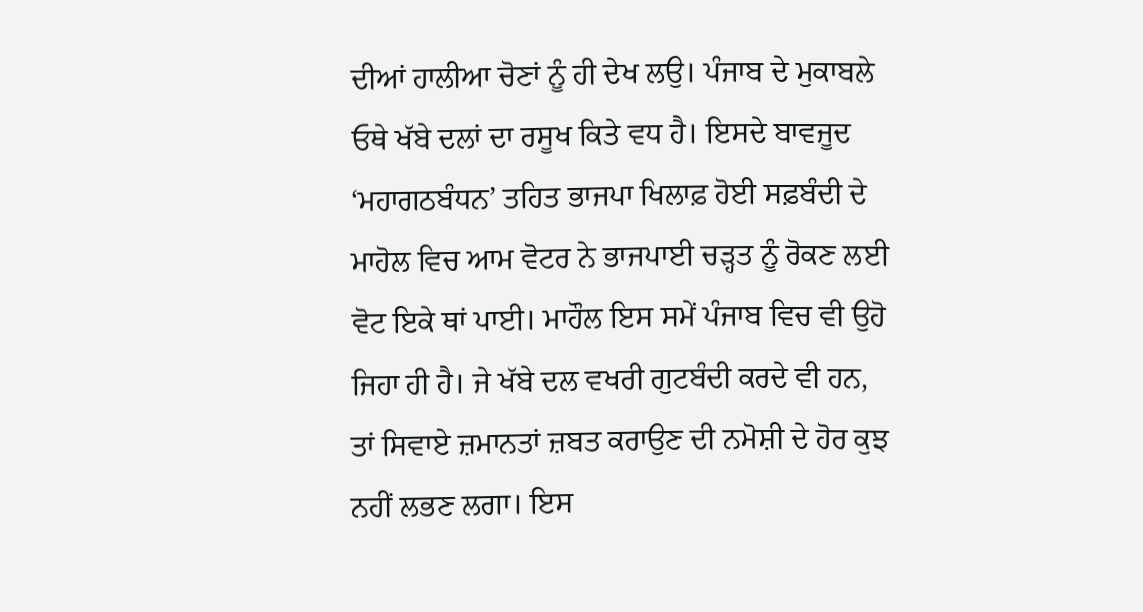ਦੀਆਂ ਹਾਲੀਆ ਚੋਣਾਂ ਨੂੰ ਹੀ ਦੇਖ ਲਉ। ਪੰਜਾਬ ਦੇ ਮੁਕਾਬਲੇ ਓਥੇ ਖੱਬੇ ਦਲਾਂ ਦਾ ਰਸੂਖ ਕਿਤੇ ਵਧ ਹੈ। ਇਸਦੇ ਬਾਵਜੂਦ ‘ਮਹਾਗਠਬੰਧਨ’ ਤਹਿਤ ਭਾਜਪਾ ਖਿਲਾਫ਼ ਹੋਈ ਸਫ਼ਬੰਦੀ ਦੇ ਮਾਹੋਲ ਵਿਚ ਆਮ ਵੋਟਰ ਨੇ ਭਾਜਪਾਈ ਚੜ੍ਹਤ ਨੂੰ ਰੋਕਣ ਲਈ ਵੋਟ ਇਕੇ ਥਾਂ ਪਾਈ। ਮਾਹੌਲ ਇਸ ਸਮੇਂ ਪੰਜਾਬ ਵਿਚ ਵੀ ਉਹੋ ਜਿਹਾ ਹੀ ਹੈ। ਜੇ ਖੱਬੇ ਦਲ ਵਖਰੀ ਗੁਟਬੰਦੀ ਕਰਦੇ ਵੀ ਹਨ, ਤਾਂ ਸਿਵਾਏ ਜ਼ਮਾਨਤਾਂ ਜ਼ਬਤ ਕਰਾਉਣ ਦੀ ਨਮੋਸ਼ੀ ਦੇ ਹੋਰ ਕੁਝ ਨਹੀਂ ਲਭਣ ਲਗਾ। ਇਸ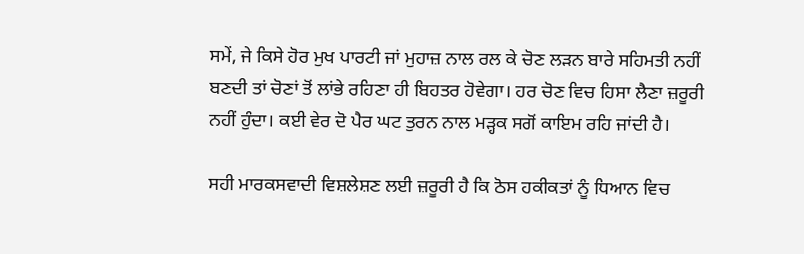ਸਮੇਂ, ਜੇ ਕਿਸੇ ਹੋਰ ਮੁਖ ਪਾਰਟੀ ਜਾਂ ਮੁਹਾਜ਼ ਨਾਲ ਰਲ ਕੇ ਚੋਣ ਲੜਨ ਬਾਰੇ ਸਹਿਮਤੀ ਨਹੀਂ ਬਣਦੀ ਤਾਂ ਚੋਣਾਂ ਤੋਂ ਲਾਂਭੇ ਰਹਿਣਾ ਹੀ ਬਿਹਤਰ ਹੋਵੇਗਾ। ਹਰ ਚੋਣ ਵਿਚ ਹਿਸਾ ਲੈਣਾ ਜ਼ਰੂਰੀ ਨਹੀਂ ਹੁੰਦਾ। ਕਈ ਵੇਰ ਦੋ ਪੈਰ ਘਟ ਤੁਰਨ ਨਾਲ ਮੜ੍ਹਕ ਸਗੋਂ ਕਾਇਮ ਰਹਿ ਜਾਂਦੀ ਹੈ।

ਸਹੀ ਮਾਰਕਸਵਾਦੀ ਵਿਸ਼ਲੇਸ਼ਣ ਲਈ ਜ਼ਰੂਰੀ ਹੈ ਕਿ ਠੋਸ ਹਕੀਕਤਾਂ ਨੂੰ ਧਿਆਨ ਵਿਚ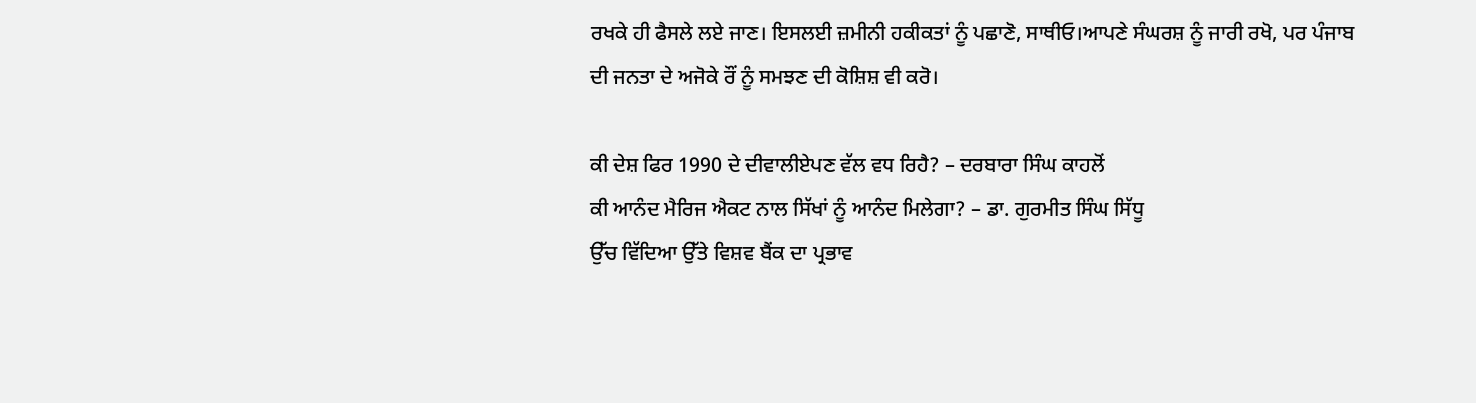ਰਖਕੇ ਹੀ ਫੈਸਲੇ ਲਏ ਜਾਣ। ਇਸਲਈ ਜ਼ਮੀਨੀ ਹਕੀਕਤਾਂ ਨੂੰ ਪਛਾਣੋ, ਸਾਥੀਓ।ਆਪਣੇ ਸੰਘਰਸ਼ ਨੂੰ ਜਾਰੀ ਰਖੋ, ਪਰ ਪੰਜਾਬ ਦੀ ਜਨਤਾ ਦੇ ਅਜੋਕੇ ਰੌਂ ਨੂੰ ਸਮਝਣ ਦੀ ਕੋਸ਼ਿਸ਼ ਵੀ ਕਰੋ।

ਕੀ ਦੇਸ਼ ਫਿਰ 1990 ਦੇ ਦੀਵਾਲੀਏਪਣ ਵੱਲ ਵਧ ਰਿਹੈ? – ਦਰਬਾਰਾ ਸਿੰਘ ਕਾਹਲੋਂ
ਕੀ ਆਨੰਦ ਮੈਰਿਜ ਐਕਟ ਨਾਲ ਸਿੱਖਾਂ ਨੂੰ ਆਨੰਦ ਮਿਲੇਗਾ? – ਡਾ. ਗੁਰਮੀਤ ਸਿੰਘ ਸਿੱਧੂ
ਉੱਚ ਵਿੱਦਿਆ ਉੱਤੇ ਵਿਸ਼ਵ ਬੈਂਕ ਦਾ ਪ੍ਰਭਾਵ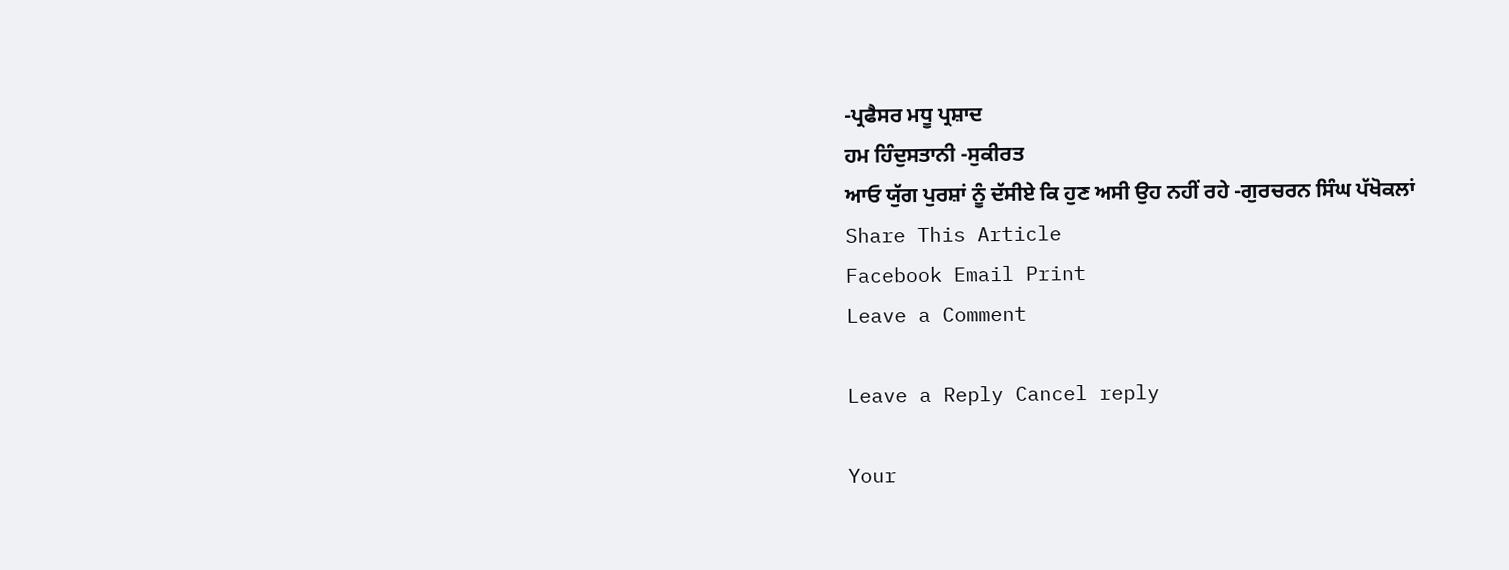-ਪ੍ਰਫੈਸਰ ਮਧੂ ਪ੍ਰਸ਼ਾਦ
ਹਮ ਹਿੰਦੁਸਤਾਨੀ -ਸੁਕੀਰਤ
ਆਓ ਯੁੱਗ ਪੁਰਸ਼ਾਂ ਨੂੰ ਦੱਸੀਏ ਕਿ ਹੁਣ ਅਸੀ ਉਹ ਨਹੀਂ ਰਹੇ -ਗੁਰਚਰਨ ਸਿੰਘ ਪੱਖੋਕਲਾਂ
Share This Article
Facebook Email Print
Leave a Comment

Leave a Reply Cancel reply

Your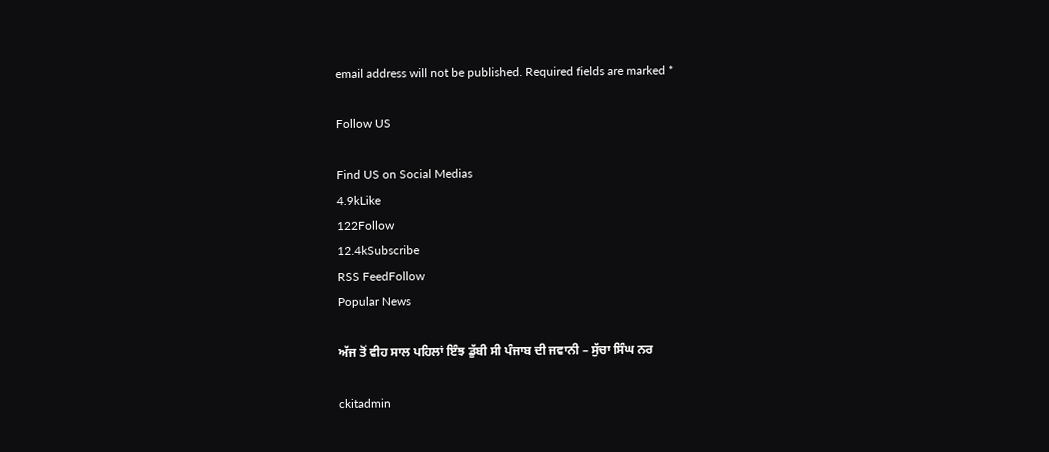email address will not be published. Required fields are marked *

Follow US

Find US on Social Medias
4.9kLike
122Follow
12.4kSubscribe
RSS FeedFollow
Popular News

ਅੱਜ ਤੋਂ ਵੀਹ ਸਾਲ ਪਹਿਲਾਂ ਇੰਝ ਡੁੱਬੀ ਸੀ ਪੰਜਾਬ ਦੀ ਜਵਾਨੀ – ਸੁੱਚਾ ਸਿੰਘ ਨਰ

ckitadmin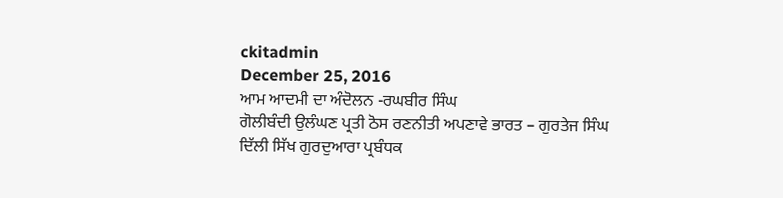ckitadmin
December 25, 2016
ਆਮ ਆਦਮੀ ਦਾ ਅੰਦੋਲਨ -ਰਘਬੀਰ ਸਿੰਘ
ਗੋਲੀਬੰਦੀ ਉਲੰਘਣ ਪ੍ਰਤੀ ਠੋਸ ਰਣਨੀਤੀ ਅਪਣਾਵੇ ਭਾਰਤ – ਗੁਰਤੇਜ ਸਿੰਘ
ਦਿੱਲੀ ਸਿੱਖ ਗੁਰਦੁਆਰਾ ਪ੍ਰਬੰਧਕ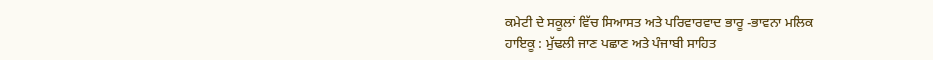ਕਮੇਟੀ ਦੇ ਸਕੂਲਾਂ ਵਿੱਚ ਸਿਆਸਤ ਅਤੇ ਪਰਿਵਾਰਵਾਦ ਭਾਰੂ -ਭਾਵਨਾ ਮਲਿਕ
ਹਾਇਕੂ : ਮੁੱਢਲੀ ਜਾਣ ਪਛਾਣ ਅਤੇ ਪੰਜਾਬੀ ਸਾਹਿਤ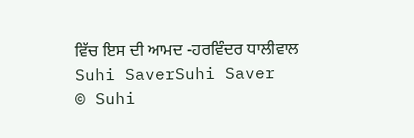ਵਿੱਚ ਇਸ ਦੀ ਆਮਦ -ਹਰਵਿੰਦਰ ਧਾਲੀਵਾਲ
Suhi SaverSuhi Saver
© Suhi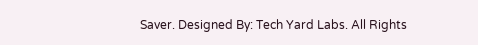Saver. Designed By: Tech Yard Labs. All Rights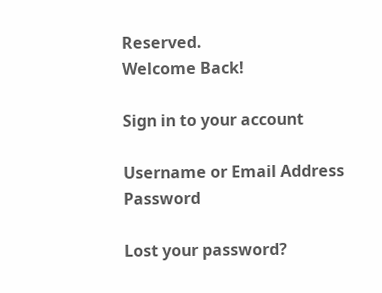Reserved.
Welcome Back!

Sign in to your account

Username or Email Address
Password

Lost your password?